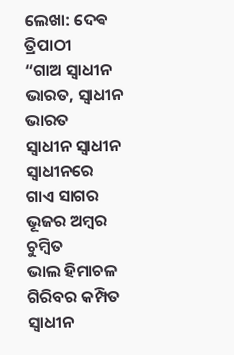ଲେଖା: ଦେଵ ତ୍ରିପାଠୀ
“ଗାଅ ସ୍ୱାଧୀନ ଭାରତ, ସ୍ୱାଧୀନ ଭାରତ
ସ୍ୱାଧୀନ ସ୍ୱାଧୀନ ସ୍ୱାଧୀନରେ
ଗାଏ ସାଗର ଭୂଜର ଅମ୍ବର ଚୁମ୍ବିତ
ଭାଲ ହିମାଚଳ ଗିରିବର କମ୍ପିତ
ସ୍ୱାଧୀନ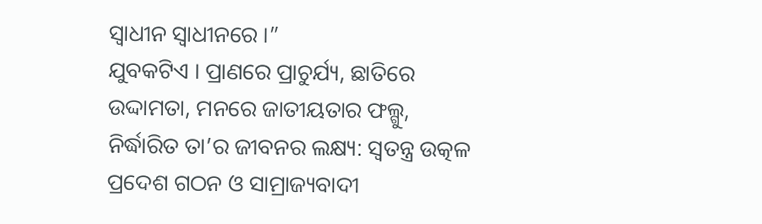ସ୍ୱାଧୀନ ସ୍ୱାଧୀନରେ ।”
ଯୁବକଟିଏ । ପ୍ରାଣରେ ପ୍ରାଚୁର୍ଯ୍ୟ, ଛାତିରେ ଉଦ୍ଦାମତା, ମନରେ ଜାତୀୟତାର ଫଲ୍ଗୁ, ନିର୍ଦ୍ଧାରିତ ତା’ର ଜୀବନର ଲକ୍ଷ୍ୟ: ସ୍ୱତନ୍ତ୍ର ଉତ୍କଳ ପ୍ରଦେଶ ଗଠନ ଓ ସାମ୍ରାଜ୍ୟବାଦୀ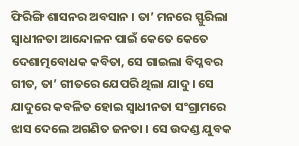ଫିରିଙ୍ଗି ଶାସନର ଅବସାନ । ତା’ ମନରେ ସ୍ଫୁରିଲା ସ୍ୱାଧୀନତା ଆନ୍ଦୋଳନ ପାଇଁ କେତେ କେତେ ଦେଶାତ୍ମବୋଧକ କବିତା, ସେ ଗାଇଲା ବିପ୍ଳବର ଗୀତ, ତା’ ଗୀତରେ ଯେପରି ଥିଲା ଯାଦୁ। ସେ ଯାଦୁରେ କବଳିତ ହୋଇ ସ୍ୱାଧୀନତା ସଂଗ୍ରାମରେ ଝାସ ଦେଲେ ଅଗଣିତ ଜନତା । ସେ ଉଦଣ୍ଡ ଯୁବକ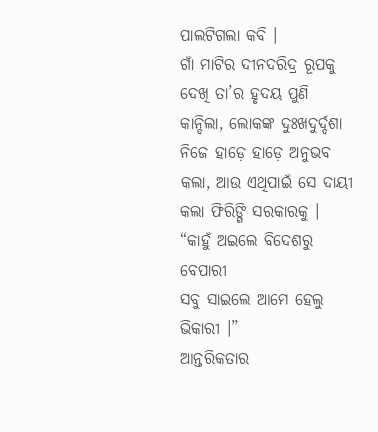ପାଲଟିଗଲା କବି ।
ଗାଁ ମାଟିର ଦୀନଦରିଦ୍ର ରୂପକୁ ଦେଖି ତା’ର ହୃଦୟ ପୁଣି କାନ୍ଦିଲା, ଲୋକଙ୍କ ଦୁଃଖଦୁର୍ଦ୍ଦଶା ନିଜେ ହାଡ଼େ ହାଡ଼େ ଅନୁଭବ କଲା, ଆଉ ଏଥିପାଇଁ ସେ ଦାୟୀ କଲା ଫିରିଙ୍ଗି ସରକାରକୁ ।
“କାହୁଁ ଅଇଲେ ବିଦେଶରୁ ବେପାରୀ
ସବୁ ସାଇଲେ ଆମେ ହେଲୁ ଭିକାରୀ ।”
ଆନ୍ତରିକତାର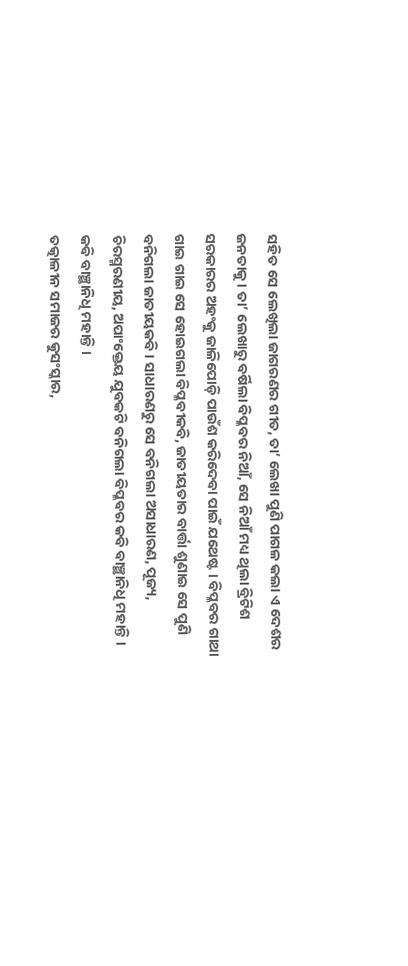ସହିତ ସେ ଲେଖିଲା ଜାଗରଣର ଗୀତ, ତା’ ଲେଖା ପୁଣି ପାଗଳ କଲା ଏ ଦେଶର ଜନତାକୁ । ତା’ ଲେଖାରୁ ବର୍ଷିଲା ବିପ୍ଳବର ନିଆଁ, ସେ ନିଆଁ ମଧ୍ୟ ଥିଲା ବ୍ରିଟିଶ ସରକାରର ଅହଂକୁ ଜାଳିପୋଡ଼ି ପାଉଁଶ କରିଦେବା ପାଇଁ ଯଥେଷ୍ଟ । ବିପ୍ଳବର ଗାଥା ଗାଇ ଗାଇ ସେ ହୋଇଗଲା ବିପ୍ଳବୀକବି, ଜାତୀୟତାର ବାର୍ତ୍ତା ଶୁଣାଇ ସେ ପୁଣି ବନିଗଲା ଜାତୀୟକବି । ସାଧାରଣରୁ ସେ ବନିଗଲା ଅସାଧାରଣ, ପୂଜ୍ୟ, ଚିରସ୍ମରଣୀୟ, ଅପାଂକ୍ତେୟ ଯୁବକଟି ବନିଗଲା ବିପ୍ଳବର କବି ବାଞ୍ଛାନିଧି ମହାନ୍ତି ।
କବି ବାଞ୍ଛାନିଧି ମହାନ୍ତି ।
ତତ୍କାଳୀନ ସମାଜର କୁସଂସ୍କାର,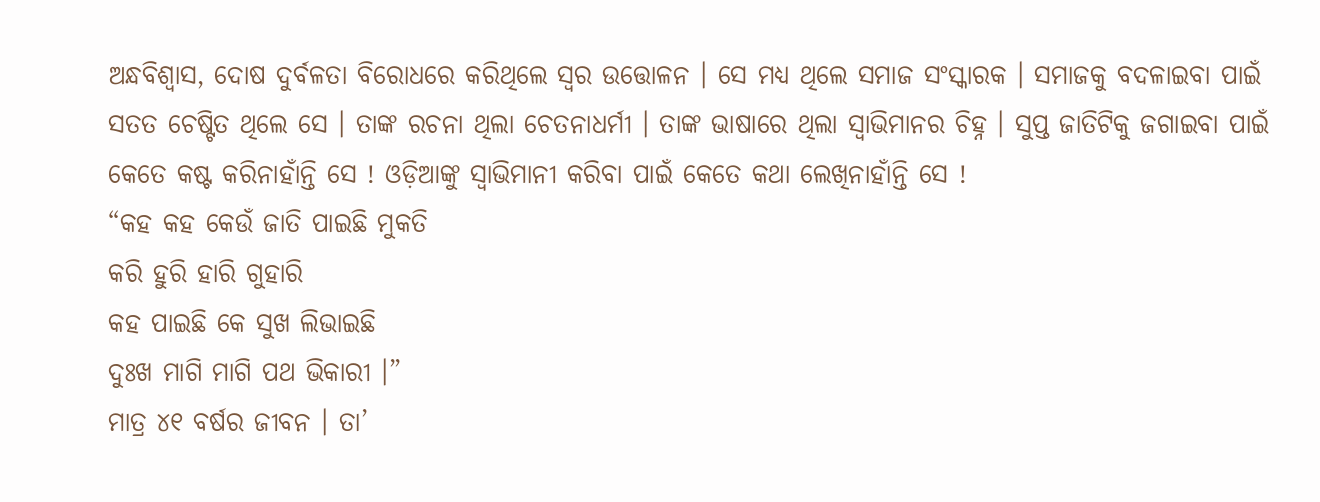ଅନ୍ଧବିଶ୍ୱାସ, ଦୋଷ ଦୁର୍ବଳତା ବିରୋଧରେ କରିଥିଲେ ସ୍ବର ଉତ୍ତୋଳନ । ସେ ମଧ୍ୟ ଥିଲେ ସମାଜ ସଂସ୍କାରକ । ସମାଜକୁ ବଦଳାଇବା ପାଇଁ ସତତ ଚେଷ୍ଟିତ ଥିଲେ ସେ । ତାଙ୍କ ରଚନା ଥିଲା ଚେତନାଧର୍ମୀ । ତାଙ୍କ ଭାଷାରେ ଥିଲା ସ୍ବାଭିମାନର ଚିହ୍ନ । ସୁପ୍ତ ଜାତିଟିକୁ ଜଗାଇବା ପାଇଁ କେତେ କଷ୍ଟ କରିନାହାଁନ୍ତି ସେ ! ଓଡ଼ିଆଙ୍କୁ ସ୍ବାଭିମାନୀ କରିବା ପାଇଁ କେତେ କଥା ଲେଖିନାହାଁନ୍ତି ସେ !
“କହ କହ କେଉଁ ଜାତି ପାଇଛି ମୁକତି
କରି ହୁରି ହାରି ଗୁହାରି
କହ ପାଇଛି କେ ସୁଖ ଲିଭାଇଛି
ଦୁଃଖ ମାଗି ମାଗି ପଥ ଭିକାରୀ ।”
ମାତ୍ର ୪୧ ବର୍ଷର ଜୀବନ । ତା’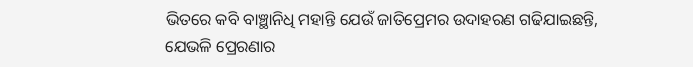ଭିତରେ କବି ବାଞ୍ଛାନିଧି ମହାନ୍ତି ଯେଉଁ ଜାତିପ୍ରେମର ଉଦାହରଣ ଗଢିଯାଇଛନ୍ତି, ଯେଭଳି ପ୍ରେରଣାର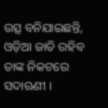ଉତ୍ସ ବନିଯାଇଛନ୍ତି, ଓଡ଼ିଆ ଜାତି ରହିବ ତାଙ୍କ ନିକଟରେ ସଦାଋଣୀ ।